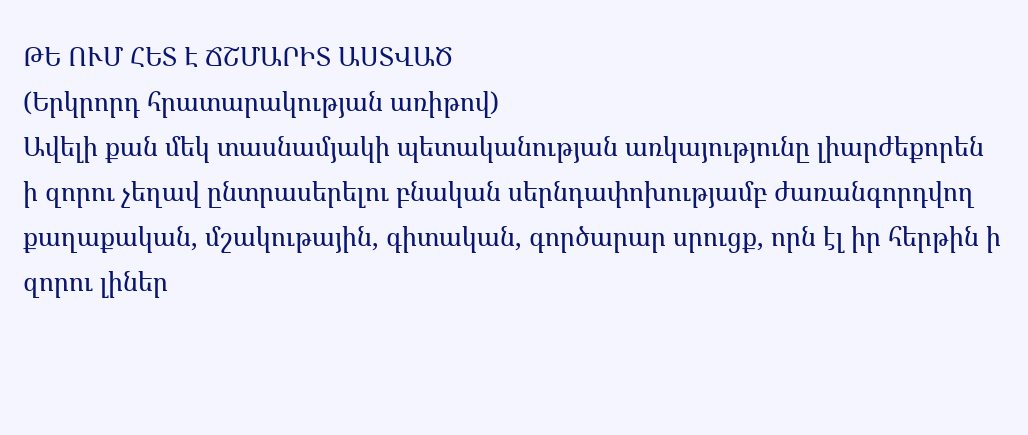ԹԵ ՈՒՄ ՀԵՏ Է ՃՇՄԱՐԻՏ ԱՍՏՎԱԾ
(Երկրորդ հրատարակության առիթով)
Ավելի քան մեկ տասնամյակի պետականության առկայությունը լիարժեքորեն ի զորու չեղավ ընտրասերելու բնական սերնդափոխությամբ ժառանգորդվող քաղաքական, մշակութային, գիտական, գործարար սրուցք, որն էլ իր հերթին ի զորու լիներ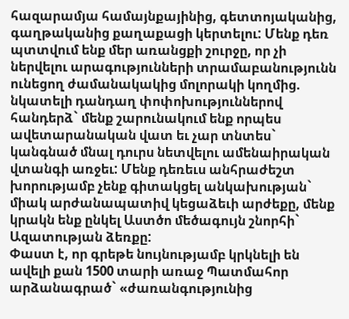հազարամյա համայնքայինից, գետտոյականից, գաղթականից քաղաքացի կերտելու: Մենք դեռ պտտվում ենք մեր առանցքի շուրջը, որ չի ներվելու արագությունների տրամաբանությունն ունեցող ժամանակակից մոլորակի կողմից. նկատելի դանդաղ փոփոխություններով հանդերձ` մենք շարունակում ենք որպես ավետարանական վատ եւ չար տնտես` կանգնած մնալ դուրս նետվելու ամենաիրական վտանգի առջեւ: Մենք դեռեւս անհրաժեշտ խորությամբ չենք գիտակցել անկախության` միակ արժանապատիվ կեցաձեւի արժեքը, մենք կրակն ենք ընկել Աստծո մեծագույն շնորհի` Ազատության ձեռքը:
Փաստ է, որ գրեթե նույնությամբ կրկնելի են ավելի քան 1500 տարի առաջ Պատմահոր արձանագրած` «ժառանգությունից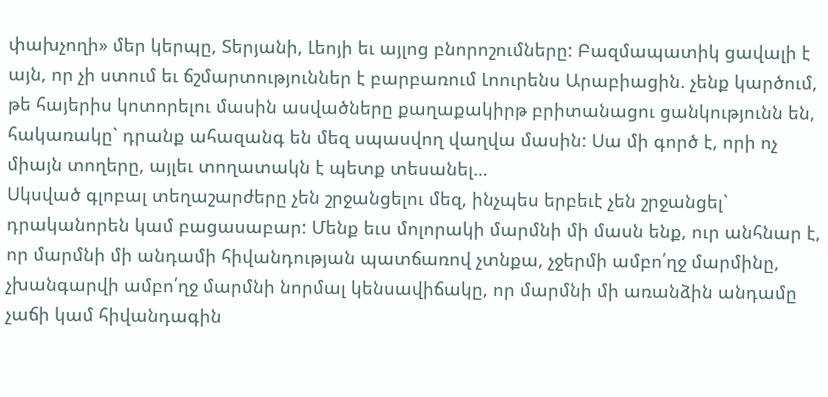փախչողի» մեր կերպը, Տերյանի, Լեոյի եւ այլոց բնորոշումները: Բազմապատիկ ցավալի է այն, որ չի ստում եւ ճշմարտություններ է բարբառում Լոուրենս Արաբիացին. չենք կարծում, թե հայերիս կոտորելու մասին ասվածները քաղաքակիրթ բրիտանացու ցանկությունն են, հակառակը` դրանք ահազանգ են մեզ սպասվող վաղվա մասին: Սա մի գործ է, որի ոչ միայն տողերը, այլեւ տողատակն է պետք տեսանել…
Սկսված գլոբալ տեղաշարժերը չեն շրջանցելու մեզ, ինչպես երբեւէ չեն շրջանցել` դրականորեն կամ բացասաբար: Մենք եւս մոլորակի մարմնի մի մասն ենք, ուր անհնար է, որ մարմնի մի անդամի հիվանդության պատճառով չտնքա, չջերմի ամբո՛ղջ մարմինը, չխանգարվի ամբո՛ղջ մարմնի նորմալ կենսավիճակը, որ մարմնի մի առանձին անդամը չաճի կամ հիվանդագին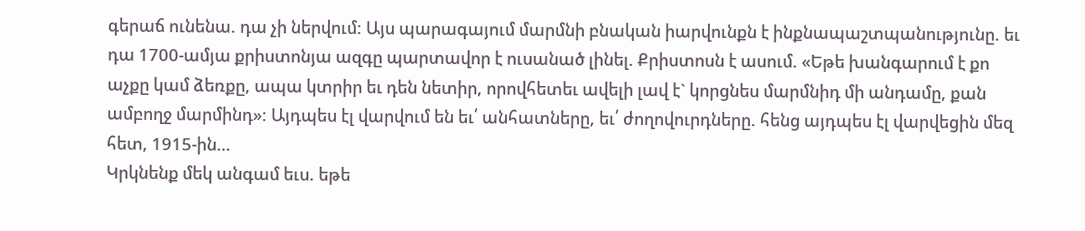գերաճ ունենա. դա չի ներվում: Այս պարագայում մարմնի բնական իարվունքն է ինքնապաշտպանությունը. եւ դա 1700-ամյա քրիստոնյա ազգը պարտավոր է ուսանած լինել. Քրիստոսն է ասում. «Եթե խանգարում է քո աչքը կամ ձեռքը, ապա կտրիր եւ դեն նետիր, որովհետեւ ավելի լավ է` կորցնես մարմնիդ մի անդամը, քան ամբողջ մարմինդ»: Այդպես էլ վարվում են եւ՛ անհատները, եւ՛ ժողովուրդները. հենց այդպես էլ վարվեցին մեզ հետ, 1915-ին…
Կրկնենք մեկ անգամ եւս. եթե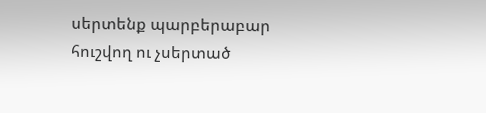սերտենք պարբերաբար հուշվող ու չսերտած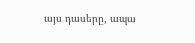այս դասերը, ապա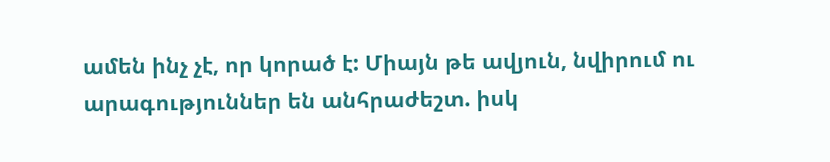ամեն ինչ չէ, որ կորած է: Միայն թե ավյուն, նվիրում ու արագություններ են անհրաժեշտ. իսկ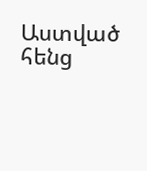Աստված հենց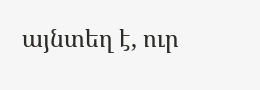այնտեղ է, ուր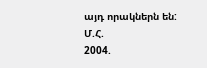այդ որակներն են:
Մ.Հ.
2004.